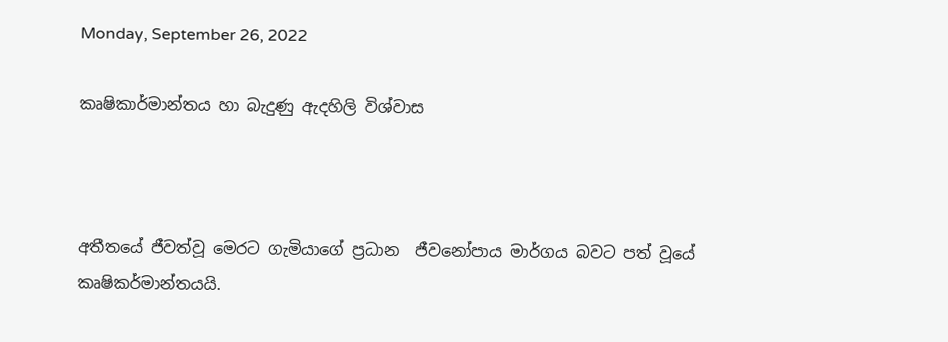Monday, September 26, 2022

කෘෂිකාර්මාන්තය හා බැදුණු ඇදහිලි විශ්වාස



අතීතයේ ජීවත්වූ මෙරට ගැමියාගේ ප්‍රධාන  ජීවනෝපාය මාර්ගය බවට පත් වූයේ කෘෂිකර්මාන්තයයි.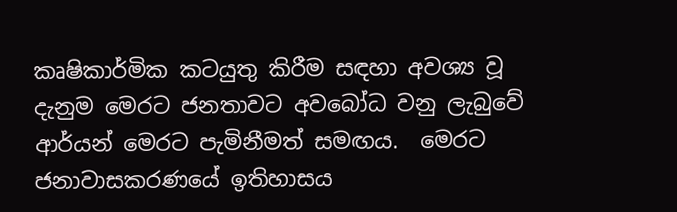කෘෂිකාර්මික කටයුතු කිරීම සඳහා අවශ්‍ය වූ දැනුම මෙරට ජනතාවට අවබෝධ වනු ලැබුවේ ආර්යන් මෙරට පැමිනීමත් සමඟය.  මෙරට ජනාවාසකරණයේ ඉතිහාසය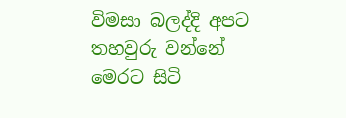විමසා බලද්දි අපට තහවුරු වන්නේ මෙරට සිටි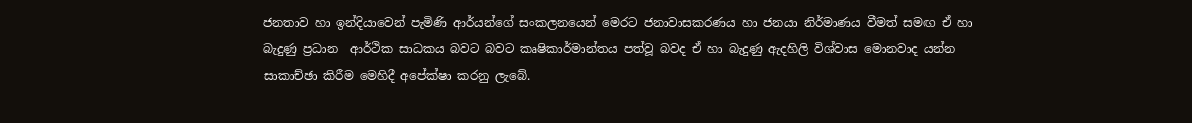ජනතාව හා ඉන්දියාවෙන් පැමිණි ආර්යන්ගේ සංකලනයෙන් මෙරට ජනාවාසකරණය හා ජනයා නිර්මාණය වීමත් සමඟ ඒ හා බැදුණු ප්‍රධාන  ආර්ථික සාධකය බවට බවට කෘෂිකාර්මාන්තය පත්වූ බවද ඒ හා බැදුණු ඇදහිලි විශ්වාස මොනවාද යන්න සාකාච්ඡා කිරීම මෙහිදී අපේක්ෂා කරනු ලැබේ.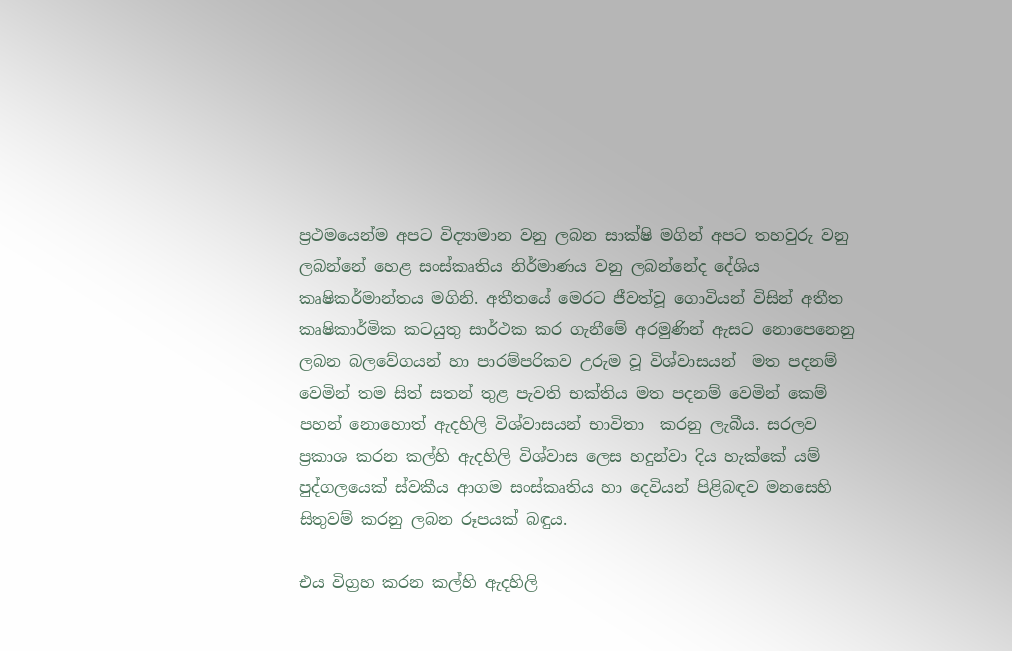ප්‍රථමයෙන්ම අපට විද්‍යාමාන වනු ලබන සාක්ෂි මගින් අපට තහවුරු වනු ලබන්නේ හෙළ සංස්කෘතිය නිර්මාණය වනු ලබන්නේද දේශිය කෘෂිකර්මාන්තය මගිනි. අතීතයේ මෙරට ජීවත්වූ ගොවියන් විසින් අතීත කෘෂිකාර්මික කටයුතු සාර්ථක කර ගැනීමේ අරමුණින් ඇසට නොපෙනෙනු ලබන බලවේගයන් හා පාරම්පරිකව උරුම වූ විශ්වාසයන්  මත පදනම් වෙමින් තම සිත් සතන් තුළ පැවති භක්තිය මත පදනම් වෙමින් කෙම් පහන් නොහොත් ඇදහිලි විශ්වාසයන් භාවිතා  කරනු ලැබීය. සරලව ප්‍රකාශ කරන කල්හි ඇදහිලි විශ්වාස ලෙස හදුන්වා දිය හැක්කේ යම් පුද්ගලයෙක් ස්වකීය ආගම සංස්කෘතිය හා දෙවියන් පිළිබඳව මනසෙහි සිතුවම් කරනු ලබන රූපයක් බඳුය.

එය විග්‍රහ කරන කල්හි ඇදහිලි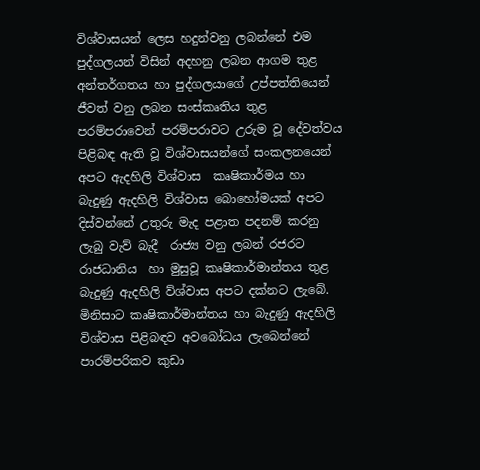විශ්වාසයන් ලෙස හදුන්වනු ලබන්නේ එම පුද්ගලයන් විසින් අදහනු ලබන ආගම තුළ අන්තර්ගතය හා පුද්ගලයාගේ උප්පත්තියෙන් ජීවත් වනු ලබන සංස්කෘතිය තුළ පරම්පරාවෙන් පරම්පරාවට උරුම වූ දේවත්වය පිළිබඳ ඇති වූ විශ්වාසයන්ගේ සංකලනයෙන් අපට ඇදහිලි විශ්වාස  කෘෂිකාර්මය හා බැදුණු ඇදහිලි විශ්වාස බොහෝමයක් අපට දිස්වන්නේ උතුරු මැද පළාත පදනම් කරනු ලැබු වැව් බැදී  රාජ්‍ය වනු ලබන් රජරට රාජධානිය  හා මුසුවූ කෘෂිකාර්මාන්තය තුළ බැදුණු ඇදහිලි ව්ශ්වාස අපට දක්නට ලැබේ. මිනිසාට කෘෂිකාර්මාන්තය හා බැදුණු ඇදහිලි විශ්වාස පිළිබඳව අවබෝධය ලැබෙන්නේ පාරම්පරිකව කුඩා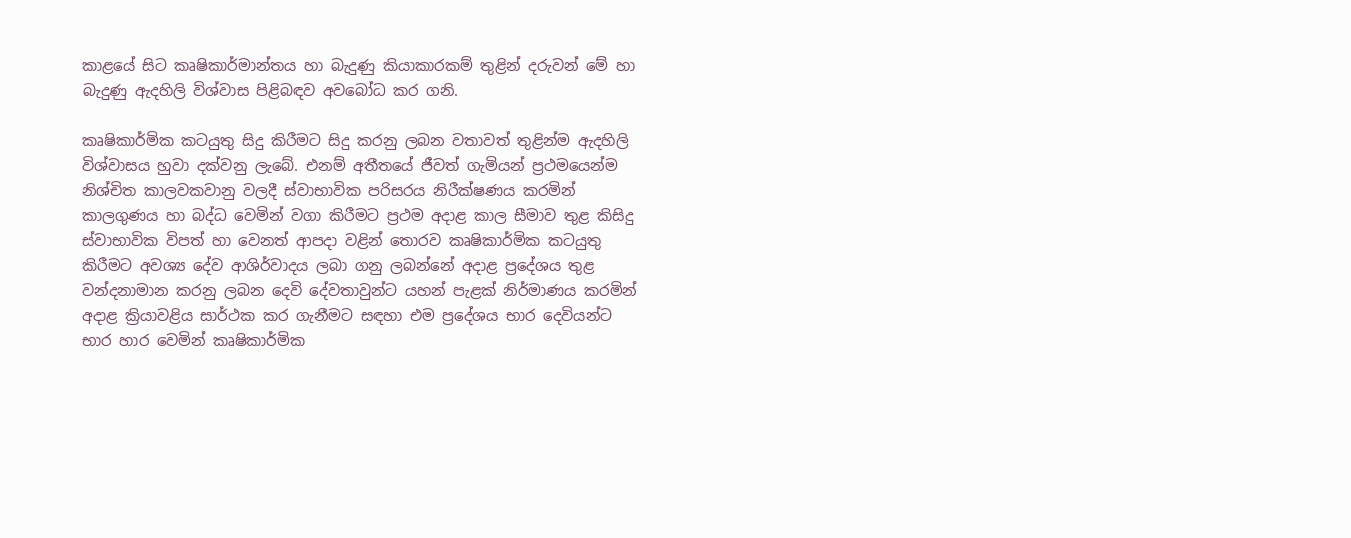කාළයේ සිට කෘෂිකාර්මාන්තය හා බැදුණු කියාකාරකම් තුළින් දරුවන් මේ හා බැදුණු ඇදහිලි විශ්වාස පිළිබඳව අවබෝධ කර ගනි.

කෘෂිකාර්මික කටයුතු සිදු කිරීමට සිදු කරනු ලබන වතාවත් තුළින්ම ඇදහිලි විශ්වාසය හුවා දක්වනු ලැබේ. එනම් අතීතයේ ජීවත් ගැමියන් ප්‍රථමයෙන්ම නිශ්චිත කාලවකවානු වලදී ස්වාභාවික පරිසරය නිරීක්ෂණය කරමින් කාලගුණය හා බද්ධ වෙමින් වගා කිරීමට ප්‍රථම අදාළ කාල සීමාව තුළ කිසිදු ස්වාභාවික විපත් හා වෙනත් ආපදා වළින් තොරව කෘෂිකාර්මික කටයුතු කිරීමට අවශ්‍ය දේව ආශිර්වාදය ලබා ගනු ලබන්නේ අදාළ ප්‍රදේශය තුළ වන්දනාමාන කරනු ලබන දෙවි දේවතාවුන්ට යහන් පැළක් නිර්මාණය කරමින් අදාළ ක්‍රියාවළිය සාර්ථක කර ගැනීමට සඳහා එම ප්‍රදේශය භාර දෙවියන්ට භාර හාර වෙමින් කෘෂිකාර්මික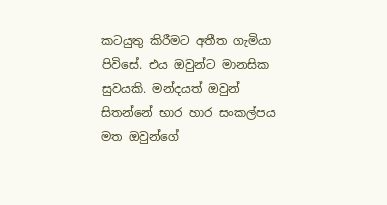කටයුතු කිරීමට අතීත ගැමියා පිවිසේ. එය ඔවුන්ට මානසික සුවයකි. මන්දයත් ඔවුන් සිතන්නේ භාර හාර සංකල්පය මත ඔවුන්ගේ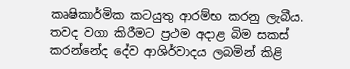කෘෂිකාර්මික කටයුතු ආරම්භ කරනු ලැබීය. තවද වගා කිරීමට ප්‍රථම අදාළ බිම සකස් කරන්නේද දේව ආශිර්වාදය ලබමින් කිළි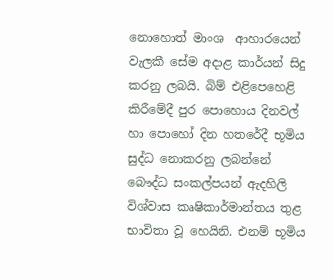නොහොත් මාංශ  ආහාරයෙන් වැලකී සේම අදාළ කාර්යන් සිදු කරනු ලබයි. බිම් එළිපෙහෙළි කිරීමේදී පුර පොහොය දිනවල් හා පොහෝ දින හතරේදී භූමිය සුද්ධ නොකරනු ලබන්නේ බෞද්ධ සංකල්පයන් ඇදහිලි විශ්වාස කෘෂිකාර්මාන්තය තුළ භාවිතා වූ හෙයිනි. එනම් භූමිය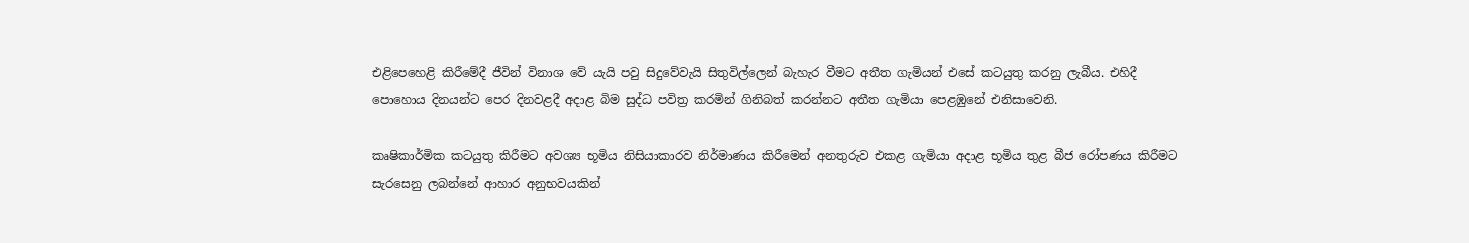එළිපෙහෙළි කිරීමේදී ජීවින් විනාශ වේ යැයි පවු සිදුවේවැයි සිතුවිල්ලෙන් බැහැර වීමට අතීත ගැමියන් එසේ කටයුතු කරනු ලැබීය. එහිදී පොහොය දිනයන්ට පෙර දිනවළදී අදාළ බිම සුද්ධ පවිත්‍ර කරමින් ගිනිබත් කරන්නට අතීත ගැමියා පෙළඹුනේ එනිසාවෙනි.

කෘෂිකාර්මික කටයුතු කිරීමට අවශ්‍ය භූමිය නිසියාකාරව නිර්මාණය කිරීමෙන් අනතුරුව එකළ ගැමියා අදාළ භූමිය තුළ බීජ රෝපණය කිරීමට සැරසෙනු ලබන්නේ ආහාර අනුභවයකින්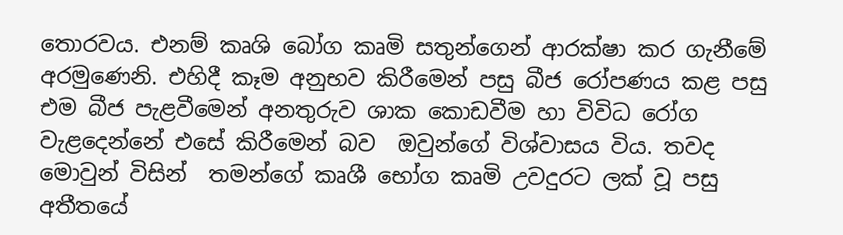තොරවය. එනම් කෘශි බෝග කෘමි සතුන්ගෙන් ආරක්ෂා කර ගැනීමේ අරමුණෙනි. එහිදී කෑම අනුභව කිරීමෙන් පසු බීජ රෝපණය කළ පසු එම බීජ පැළවීමෙන් අනතුරුව ශාක කොඩවීම හා විවිධ රෝග වැළදෙන්නේ එසේ කිරීමෙන් බව  ඔවුන්ගේ විශ්වාසය විය. තවද මොවුන් විසින්  තමන්ගේ කෘශී භෝග කෘමි උවදුරට ලක් වූ පසු අතීතයේ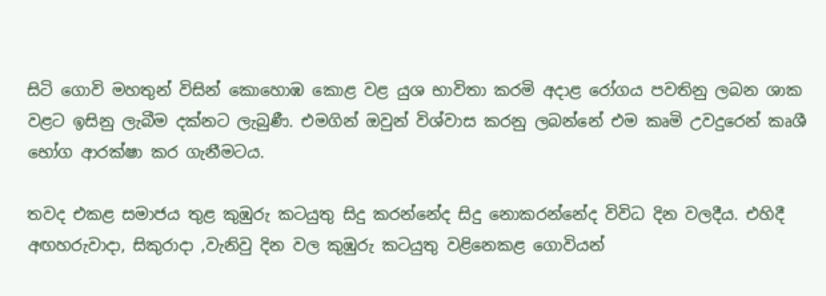සිටි ගොවි මහතුන් විසින් කොහොඹ කොළ වළ යුශ භාවිතා කරමි අදාළ රෝගය පවතිනු ලබන ශාක වළට ඉසිනු ලැබීම දක්නට ලැබුණී. එමගින් ඔවුන් විශ්වාස කරනු ලබන්නේ එම කෘමි උවදුරෙන් කෘශී භෝග ආරක්ෂා කර ගැනීමටය.

තවද එකළ සමාජය තුළ කුඹුරු කටයුතු සිදු කරන්නේද සිදු නොකරන්නේද විවිධ දින වලදීය. එහිදී අඟහරුවාදා, සිකුරාදා ,වැනිවු දින වල කුඹුරු කටයුතු වළිනෙකළ ගොවියන්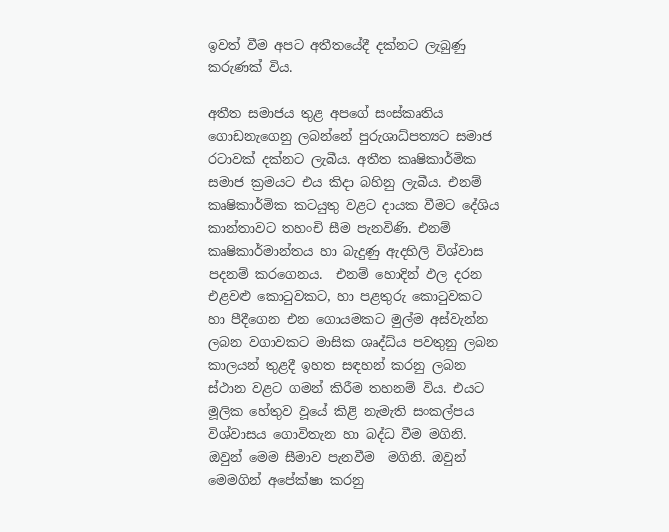ඉවත් වීම අපට අතීතයේදී දක්නට ලැබුණු කරුණක් විය.

අතීත සමාජය තුළ අපගේ සංස්කෘතිය ගොඩනැගෙනු ලබන්නේ පුරුශාධ්පත්‍යට සමාජ රටාවක් දක්නට ලැබීය. අතීත කෘෂිකාර්මික සමාජ ක්‍රමයට එය කිදා බහිනු ලැබීය. එනම් කෘෂිකාර්මික කටයුතු වළට දායක වීමට දේශිය කාන්තාවට තහංචි සීම පැනවිණි. එනම් කෘෂිකාර්මාන්තය හා බැදුණු ඇදහිලි විශ්වාස පදනම් කරගෙනය.  එනම් හොදින් ඵල දරන එළවළු කොටුවකට, හා පළතුරු කොටුවකට හා පීදීගෙන එන ගොයමකට මුල්ම අස්වැන්න ලබන වගාවකට මාසික ශෘද්ධ්ය පවතුනු ලබන කාලයන් තුළදී ඉහත සඳහන් කරනු ලබන ස්ථාන වළට ගමන් කිරීම තහනම් විය. එයට මූලික හේතුව වූයේ කිළි නැමැති සංකල්පය විශ්වාසය ගොවිතැන හා බද්ධ වීම මගිනි. ඔවුන් මෙම සීමාව පැනවීම  මගිනි. ඔවුන් මෙමගින් අපේක්ෂා කරනු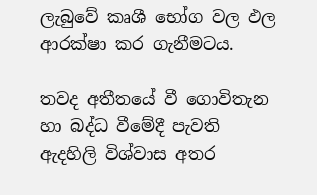ලැබුවේ කෘශී භෝග වල ඵල ආරක්ෂා කර ගැනීමටය.

තවද අතීතයේ වී ගොවිතැන හා බද්ධ වීමේදී පැවති ඇදහිලි විශ්වාස අතර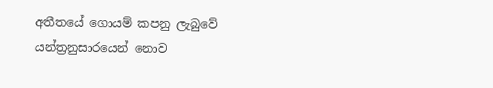අතීතයේ ගොයම් කපනු ලැබුවේ යන්ත්‍රනුසාරයෙන් නොව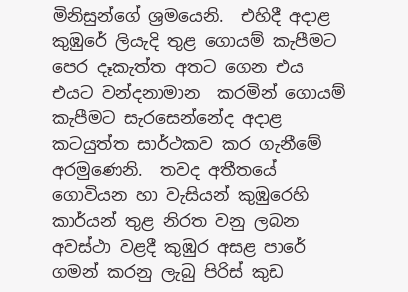මිනිසුන්ගේ ශ්‍රමයෙනි.  එහිදී අදාළ කුඹුරේ ලියැදි තුළ ගොයම් කැපීමට පෙර දෑකැත්ත අතට ගෙන එය එයට වන්දනාමාන  කරමින් ගොයම් කැපීමට සැරසෙන්නේද අදාළ කටයුත්ත සාර්ථකව කර ගැනීමේ අරමුණෙනි.  තවද අතීතයේ ගොවියන හා වැසියන් කුඹුරෙහි කාර්යන් තුළ නිරත වනු ලබන අවස්ථා වළදී කුඹුර අසළ පාරේ ගමන් කරනු ලැබු පිරිස් කුඩ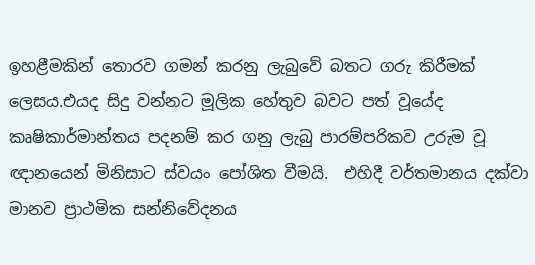ඉහළීමකින් තොරව ගමන් කරනු ලැබුවේ බතට ගරු කිරීමක් ලෙසය.එයද සිදු වන්නට මූලික හේතුව බවට පත් වූයේද කෘෂිකාර්මාන්තය පදනම් කර ගනු ලැබු පාරම්පරිකව උරුම වූ ඥානයෙන් මිනිසාට ස්වයං පෝශිත වීමයි.  එහිදී වර්තමානය දක්වා මානව ප්‍රාථමික සන්නිවේදනය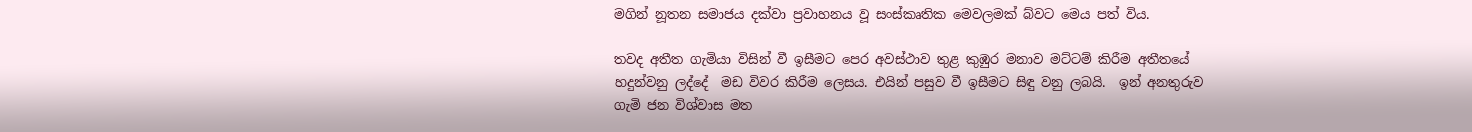මගින් නූතන සමාජය දක්වා ප්‍රවාහනය වූ සංස්කෘතික මෙවලමක් බ්වට මෙය පත් විය.

තවද අතීත ගැමියා විසින් වී ඉසීමට පෙර අවස්ථාව තුළ කුඹුර මනාව මට්ටම් කිරීම අතීතයේ හදුන්වනු ලද්දේ  මඩ විවර කිරීම ලෙසය. එයින් පසුව වී ඉසීමට සිඳු වනු ලබයි.  ඉන් අනතුරුව ගැමි ජන විශ්වාස මත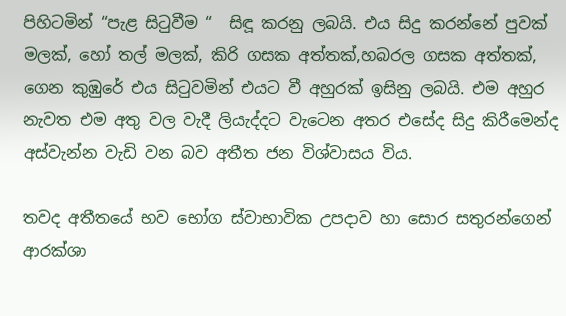පිහිටමින් “පැළ සිටුවීම “  සිඳූ කරනු ලබයි. එය සිදු කරන්නේ පුවක් මලක්, හෝ තල් මලක්, කිරි ගසක අත්තක්,හබරල ගසක අත්තක්, ගෙන කුඹුරේ එය සිටුවමින් එයට වී අහුරක් ඉසිනු ලබයි. එම අහුර නැවත එම අතු වල වැදී ලියැද්දට වැටෙන අතර එසේද සිදු කිරීමෙන්ද අස්වැන්න වැඩි වන බව අතීත ජන විශ්වාසය විය.

තවද අතීතයේ භව භෝග ස්වාභාවික උපදාව හා සොර සතුරන්ගෙන් ආරක්ශා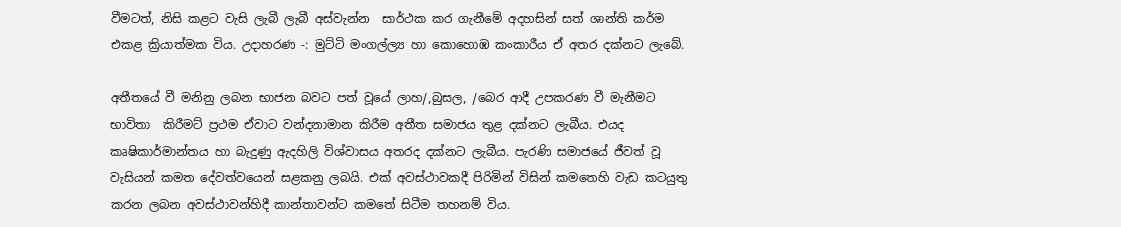වීමටත්, නිසි කළට වැසි ලැබී ලැබී අස්වැන්න  සාර්ථක කර ගැනීමේ අදහසින් සත් ශාන්ති කර්ම එකළ ක්‍රියාත්මක විය. උදාහරණ -: මුට්ටි මංගල්ල්‍ය හා කොහොඹ කංකාරීය ඒ අතර දක්නට ලැබේ.

අතීතයේ වී මනිනු ලබන භාජන බවට පත් වූයේ ලාහ/,බුසල, /බෙර ආදී උපකරණ වී මැනීමට භාවිතා  කිරීමට් ප්‍රථම ඒවාට වන්දනාමාන කිරීම අතීත සමාජය තුළ දක්නට ලැබීය. එයද කෘෂිකාර්මාන්තය හා බැදුණු ඇදහිලි විශ්වාසය අතරද දක්නට ලැබීය. පැරණි සමාජයේ ජීවත් වූ වැසියන් කමත දේවත්වයෙන් සළකනු ලබයි. එක් අවස්ථාවකදී පිරිමින් විසින් කමතෙහි වැඩ කටයුතු කරන ලබන අවස්ථාවන්හිදී කාන්තාවන්ට කමතේ සිටීම තහනම් විය.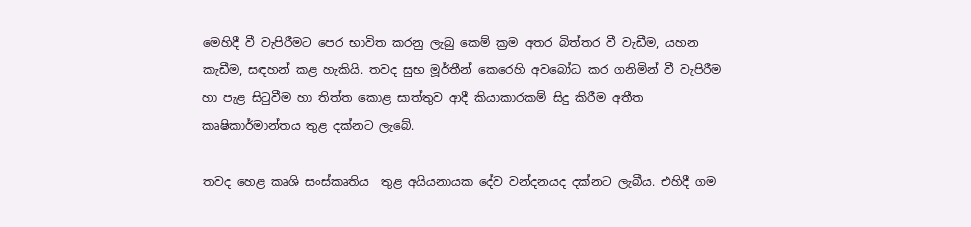මෙහිදී වී වැපිරීමට පෙර භාවිත කරනු ලැබු කෙම් ක්‍රම අතර බිත්තර වී වැඩීම, යහන කැඩීම, සඳහන් කළ හැකියි. තවද සුභ මූර්තීන් කෙරෙහි අවබෝධ කර ගනිමින් වී වැපිරීම හා පැළ සිටුවීම හා තිත්ත කොළ සාත්තුව ආදී කියාකාරකම් සිදු කිරීම අතීත කෘෂිකාර්මාන්තය තුළ දක්නට ලැබේ.

තවද හෙළ කෘශි සංස්කෘතිය  තුළ අයියනායක දේව වන්දනයද දක්නට ලැබීය. එහිදී ගම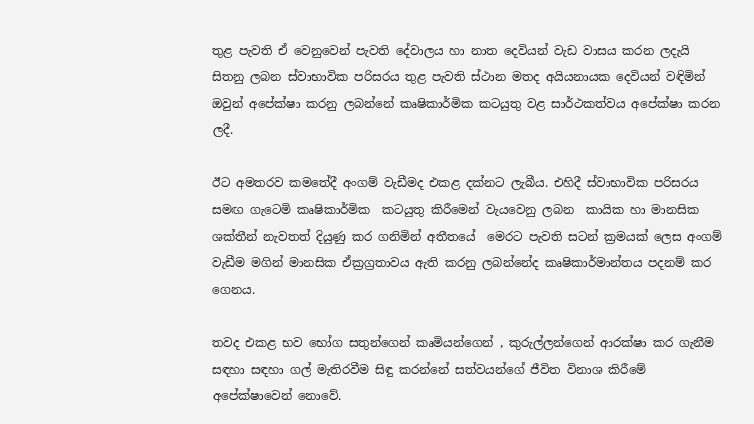තුළ පැවති ඒ වෙනුවෙන් පැවති දේවාලය හා නාත දෙවියන් වැඩ වාසය කරන ලදැයි සිතනු ලබන ස්වාභාවික පරිසරය තුළ පැවති ස්ථාන මතද අයියනායක දෙවියන් වඳිමින් ඔවුන් අපේක්ෂා කරනු ලබන්නේ කෘෂිකාර්මික කටයුතු වළ සාර්ථකත්වය අපේක්ෂා කරන ලදී.

ඊට අමතරව කමතේදී අංගම් වැඩීමද එකළ දක්නට ලැබීය. එහිදී ස්වාභාවික පරිසරය සමඟ ගැටෙමි කෘෂිකාර්මික  කටයුතු කිරීමෙන් වැයවෙනු ලබන  කායික හා මානසික ශක්තීන් නැවතත් දියුණු කර ගනිමින් අතීතයේ  මෙරට පැවති සටන් ක්‍රමයක් ලෙස අංගම් වැඩීම මගින් මානසික ඒක්‍රග්‍රතාවය ඇති කරනු ලබන්නේද කෘෂිකාර්මාන්තය පදනම් කර ගෙනය.

තවද එකළ භව භෝග සතුන්ගෙන් කෘමියන්ගෙන් , කුරුල්ලන්ගෙන් ආරක්ෂා කර ගැනීම සඳහා සඳහා ගල් මැතිරවීම සිඳු කරන්නේ සත්වයන්ගේ ජීවිත විනාශ කිරීමේ අපේක්ෂාවෙන් නොවේ.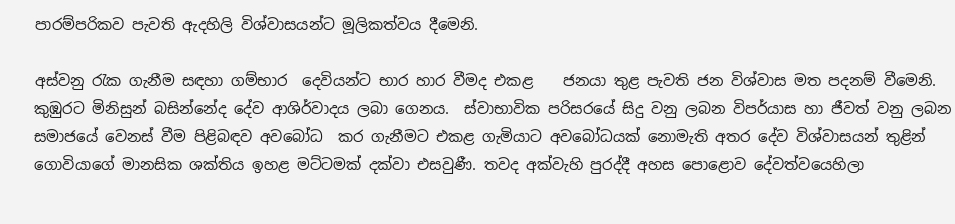පාරම්පරිකව පැවති ඇදහිලි විශ්වාසයන්ට මූලිකත්වය දීමෙනි.

අස්වනු රැක ගැනීම සඳහා ගම්භාර  දෙවියන්ට භාර හාර වීමද එකළ    ජනයා තුළ පැවති ජන විශ්වාස මත පදනම් වීමෙනි. කුඹුරට මිනිසුන් බසින්නේද දේව ආශිර්වාදය ලබා ගෙනය.  ස්වාභාවික පරිසරයේ සිදු වනු ලබන විපර්යාස හා ජීවත් වනු ලබන සමාජයේ වෙනස් වීම පිළිබඳව අවබෝධ  කර ගැනීමට එකළ ගැමියාට අවබෝධයක් නොමැති අතර දේව විශ්වාසයන් තුළින් ගොවියාගේ මානසික ශක්තිය ඉහළ මට්ටමක් දක්වා එසවුණී. තවද අක්වැහි පුරද්දී අහස පොළොව දේවත්වයෙහිලා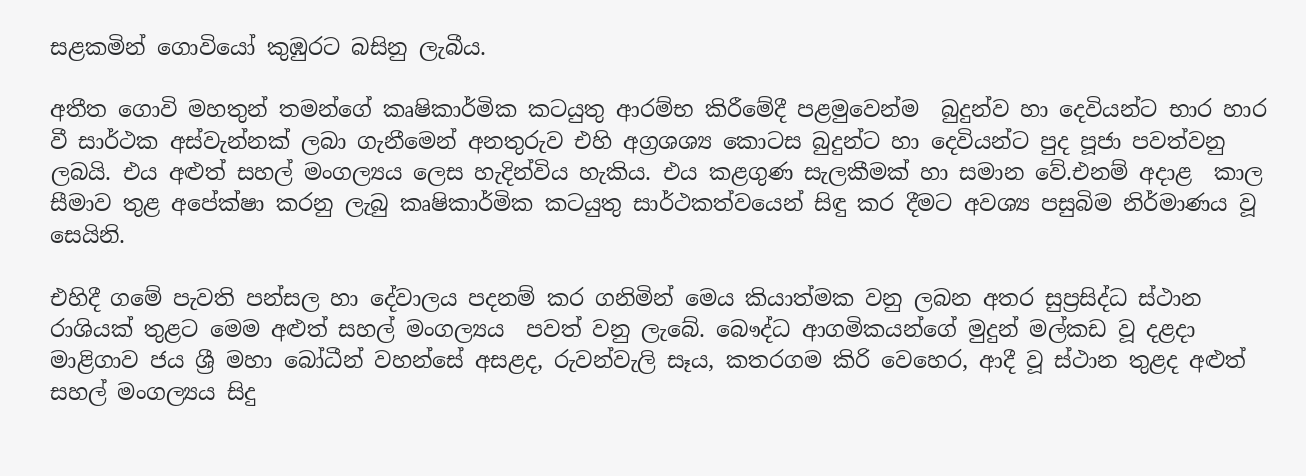සළකමින් ගොවියෝ කුඹුරට බසිනු ලැබීය.

අතීත ගොවි මහතුන් තමන්ගේ කෘෂිකාර්මික කටයුතු ආරම්භ කිරීමේදී පළමුවෙන්ම  බුදුන්ව හා දෙවියන්ට භාර හාර වී සාර්ථක අස්වැන්නක් ලබා ගැනීමෙන් අනතුරුව එහි අග්‍රශශ්‍ය කොටස බුදුන්ට හා දෙවියන්ට පුද පූජා පවත්වනු ලබයි. එය අළුත් සහල් මංගල්‍යය ලෙස හැදින්විය හැකිය. එය කළගුණ සැලකීමක් හා සමාන වේ.එනම් අදාළ  කාල සීමාව තුළ අපේක්ෂා කරනු ලැබු කෘෂිකාර්මික කටයුතු සාර්ථකත්වයෙන් සිඳු කර දීමට අවශ්‍ය පසුබිම නිර්මාණය වූ සෙයිනි.

එහිදී ගමේ පැවති පන්සල හා දේවාලය පදනම් කර ගනිමින් මෙය කියාත්මක වනු ලබන අතර සුප්‍රසිද්ධ ස්ථාන රාශියක් තුළට මෙම අළුත් සහල් මංගල්‍යය  පවත් වනු ලැබේ. බෞද්ධ ආගමිකයන්ගේ මුදුන් මල්කඩ වූ දළදා මාළිගාව ජය ශ්‍රී මහා බෝධීන් වහන්සේ අසළද, රුවන්වැලි සෑය, කතරගම කිරි වෙහෙර, ආදී වූ ස්ථාන තුළද අළුත් සහල් මංගල්‍යය සිදු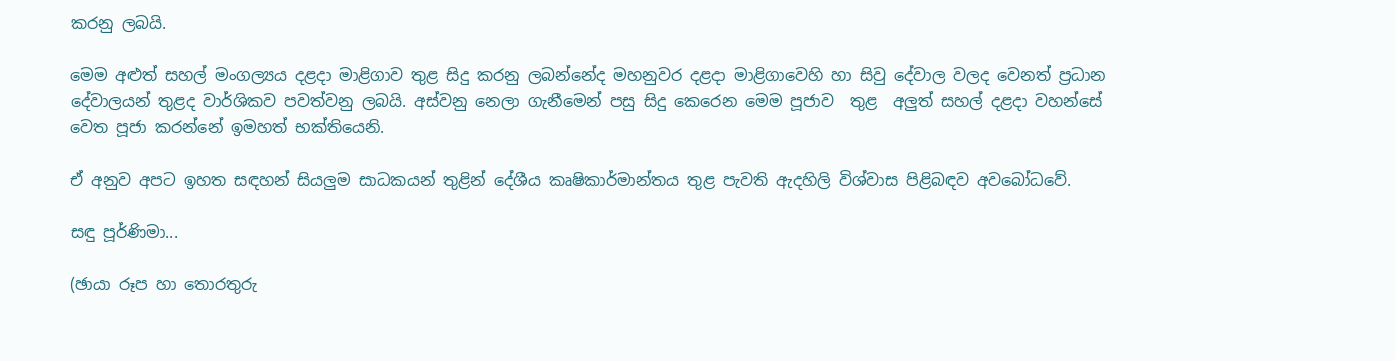කරනු ලබයි.

මෙම අළුත් සහල් මංගල්‍යය දළදා මාළිගාව තුළ සිදු කරනු ලබන්නේද මහනුවර දළදා මාළිගාවෙහි හා සිවු දේවාල වලද වෙනත් ප්‍රධාන දේවාලයන් තුළද වාර්ශිකව පවත්වනු ලබයි. අස්වනු නෙලා ගැනීමෙන් පසු සිදු කෙරෙන මෙම පූජාව  තුළ  අලුත් සහල් දළදා වහන්සේ වෙත පූජා කරන්නේ ඉමහත් භක්තියෙනි.

ඒ අනුව අපට ඉහත සඳහන් සියලුම සාධකයන් තුළින් දේශීය කෘෂිකාර්මාන්තය තුළ පැවති ඇදහිලි විශ්වාස පිළිබඳව අවබෝධවේ.

සඳු පූර්ණිමා...

(ඡායා රූප හා තොරතුරු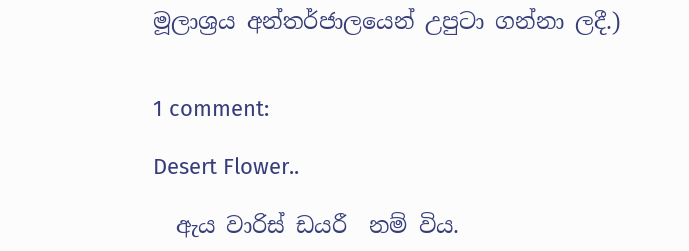මූලාශ්‍රය අන්තර්ජාලයෙන් උපුටා ගන්නා ලදී.)


1 comment:

Desert Flower..

  ඇය වාරිස් ඩයරී  නම් විය.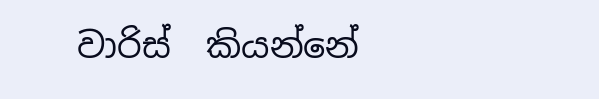වාරිස්  කියන්නේ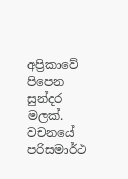අප්‍රිකාවේ පිපෙන සුන්දර මලක්. වචනයේ පරිසමාර්ථ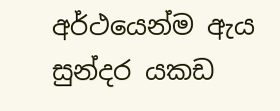අර්ථයෙන්ම ඇය සුන්දර යකඩ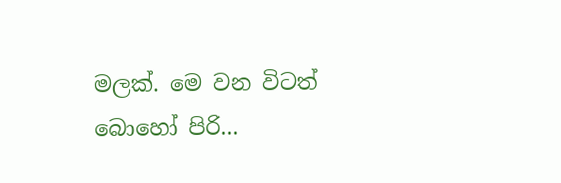මලක්. මෙ වන විටත් බොහෝ පිරි...